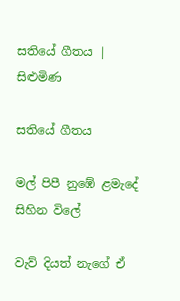සතියේ ගීතය | සිළුමිණ

සතියේ ගීතය

මල් පිපී නුඹේ ළමැදේ සිහින විලේ

වැව් දියත් නැගේ ඒ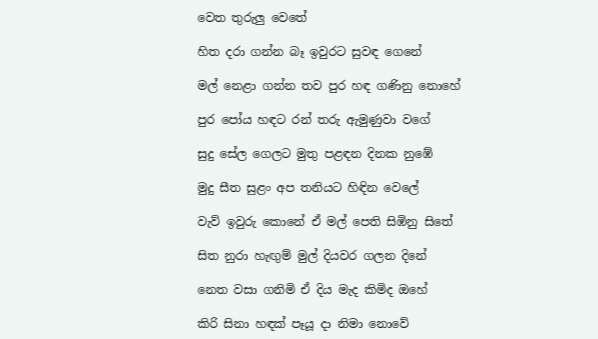වෙත තුරුලු වෙතේ

හිත දරා ගන්න බෑ ඉවුරට සුවඳ ගෙනේ

මල් නෙළා ගන්න තව පුර හඳ ගණිනු නොහේ

පුර පෝය හඳට රන් තරු ඇමුණුවා වගේ

සුදු සේල ගෙලට මුතු පළඳන දිනක නුඹේ

මුදු සීත සුළං අප තනියට හිඳින වෙලේ

වැව් ඉවුරු කොනේ ඒ මල් පෙති සිඹිනු සිතේ

සිත නුරා හැඟුම් මුල් දියවර ගලන දිනේ

නෙත වසා ගනිමි ඒ දිය මැද කිමිද ඔහේ

කිරි සිනා හඳක් පෑයූ දා නිමා නොවේ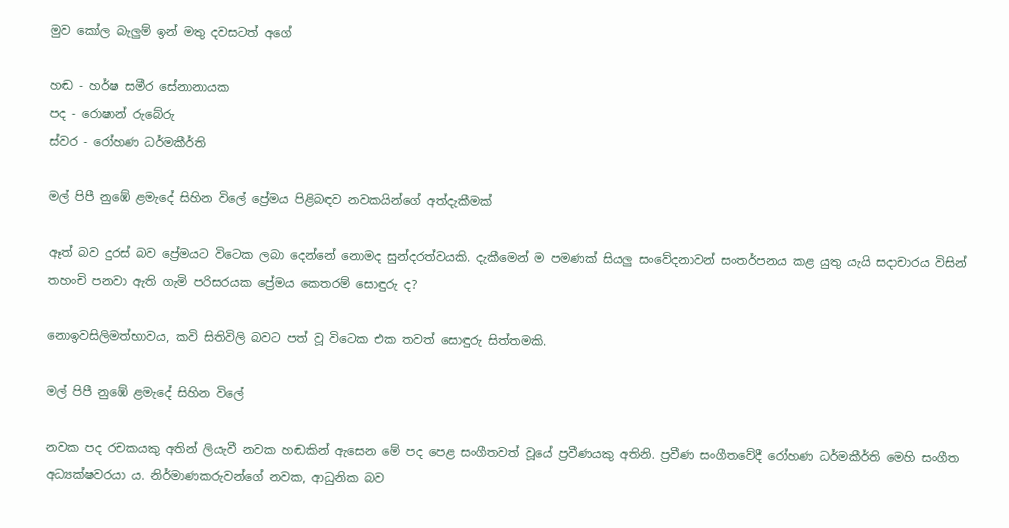මුව කෝල බැලුම් ඉන් මතු දවසටත් අගේ

හඬ - හර්ෂ සමීර සේනානායක
පද - රොෂාන් රුබේරු
ස්වර - රෝහණ ධර්මකීර්ති

මල් පිපී නුඹේ ළමැදේ සිහින විලේ ප්‍රේමය පිළිබඳව නවකයින්ගේ අත්දැකීමක්

ඈත් බව දුරස් බව ප්‍රේමයට විටෙක ලබා දෙන්නේ නොමද සුන්දරත්වයකි. දැකීමෙන් ම පමණක් සියලු සංවේදනාවන් සංතර්පනය කළ යුතු යැයි සදාචාරය විසින් තහංචි පනවා ඇති ගැමි පරිසරයක ප්‍රේමය කෙතරම් සොඳුරු ද?

නොඉවසිලිමත්භාවය, කවි සිතිවිලි බවට පත් වූ විටෙක එක තවත් සොඳුරු සිත්තමකි.

මල් පිපී නුඹේ ළමැදේ සිහින විලේ

නවක පද රචකයකු අතින් ලියැවී නවක හඬකින් ඇසෙන මේ පද පෙළ සංගීතවත් වූයේ ප්‍රවීණයකු අතිනි. ප්‍රවීණ සංගීතවේදී රෝහණ ධර්මකීර්ති මෙහි සංගීත අධ්‍යක්ෂවරයා ය. නිර්මාණකරුවන්ගේ නවක, ආධුනික බව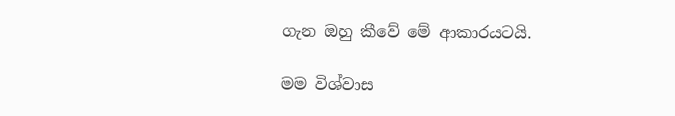ගැන ඔහු කීවේ මේ ආකාරයටයි.

මම විශ්වාස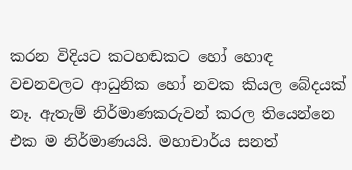කරන විදියට කටහඬකට හෝ හොඳ වචනවලට ආධුනික හෝ නවක කියල බේදයක් නෑ. ඇතැම් නිර්මාණකරුවන් කරල තියෙන්නෙ එක ම නිර්මාණයයි. මහාචාර්ය සනත්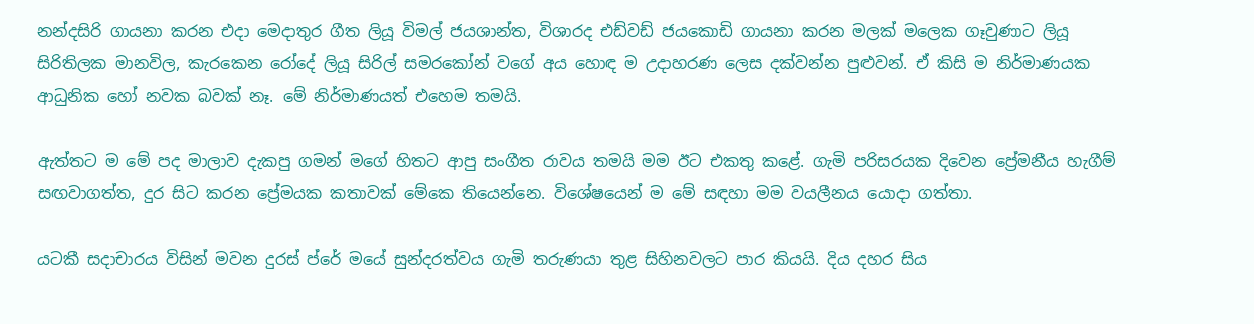නන්දසිරි ගායනා කරන එදා මෙදාතුර ගීත ලියූ විමල් ජයශාන්ත, විශාරද එඩ්වඩ් ජයකොඩි ගායනා කරන මලක් මලෙක ගෑවුණාට ලියූ සිරිතිලක මානවිල, කැරකෙන රෝදේ ලියූ සිරිල් සමරකෝන් වගේ අය හොඳ ම උදාහරණ ලෙස දක්වන්න පුළුවන්. ඒ කිසි ම නිර්මාණයක ආධුනික හෝ නවක බවක් නෑ. මේ නිර්මාණයත් එහෙම තමයි.

ඇත්තට ම මේ පද මාලාව දැකපු ගමන් මගේ හිතට ආපු සංගීත රාවය තමයි මම ඊට එකතු කළේ. ගැමි පරිසරයක දිවෙන ප්‍රේමනීය හැගීම් සඟවාගත්ත, දුර සිට කරන ප්‍රේමයක කතාවක් මේකෙ තියෙන්නෙ. විශේෂයෙන් ම මේ සඳහා මම වයලීනය යොදා ගත්තා.

යටකී සදාචාරය විසින් මවන දුරස් ප්රේ මයේ සුන්දරත්වය ගැමි තරුණයා තුළ සිහිනවලට පාර කියයි. දිය දහර සිය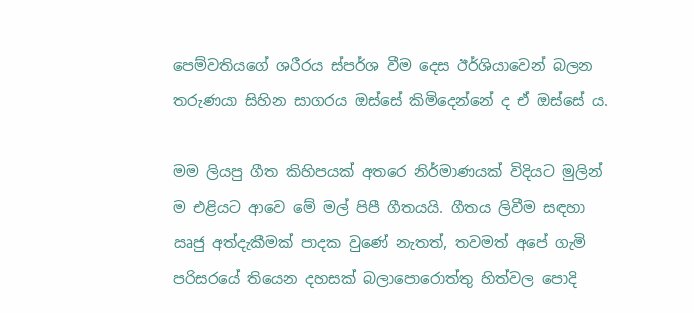පෙම්වතියගේ ශරීරය ස්පර්ශ වීම දෙස ඊර්ශියාවෙන් බලන තරුණයා සිහින සාගරය ඔස්සේ කිමිදෙන්නේ ද ඒ ඔස්සේ ය.

මම ලියපු ගීත කිහිපයක් අතරෙ නිර්මාණයක් විදියට මුලින් ම එළියට ආවෙ මේ මල් පිපී ගීතයයි. ගීතය ලිවීම සඳහා ඍජු අත්දැකීමක් පාදක වුණේ නැතත්, තවමත් අපේ ගැමි පරිසරයේ තියෙන දහසක් බලාපොරොත්තු හිත්වල පොදි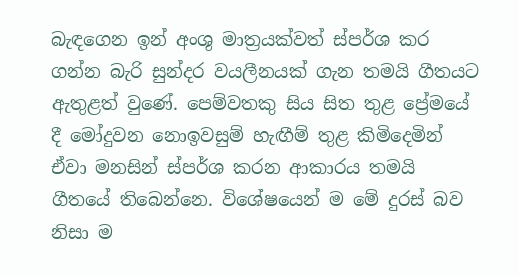බැඳගෙන ඉන් අංශු මාත්‍රයක්වත් ස්පර්ශ කර ගන්න බැරි සුන්දර වයලීනයක් ගැන තමයි ගීතයට ඇතුළත් වුණේ. පෙම්වතකු සිය සිත තුළ ප්‍රේමයේ දී මෝදුවන නොඉවසුම් හැඟීම් තුළ කිමිදෙමින් ඒවා මනසින් ස්පර්ශ කරන ආකාරය තමයි ගීතයේ තිබෙන්නෙ. විශේෂයෙන් ම මේ දුරස් බව නිසා ම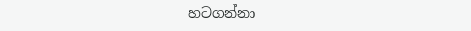හටගන්නා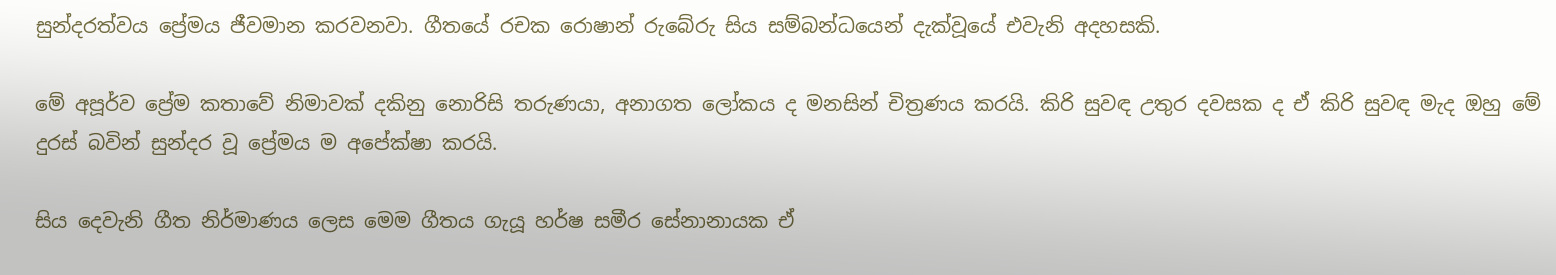සුන්දරත්වය ප්‍රේමය ජීවමාන කරවනවා. ගීතයේ රචක රොෂාන් රුබේරු සිය සම්බන්ධයෙන් දැක්වූයේ එවැනි අදහසකි.

මේ අපූර්ව ප්‍රේම කතාවේ නිමාවක් දකිනු නොරිසි තරුණයා, අනාගත ලෝකය ද මනසින් චිත්‍රණය කරයි. කිරි සුවඳ උතුර දවසක ද ඒ කිරි සුවඳ මැද ඔහු මේ දුරස් බවින් සුන්දර වූ ප්‍රේමය ම අපේක්ෂා කරයි.

සිය දෙවැනි ගීත නිර්මාණය ලෙස මෙම ගීතය ගැයූ හර්ෂ සමීර සේනානායක ඒ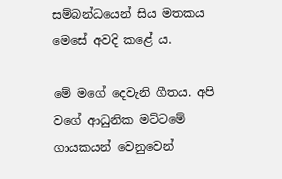සම්බන්ධයෙන් සිය මතකය මෙසේ අවදි කළේ ය.

මේ මගේ දෙවැනි ගීතය. අපි වගේ ආධුනික මට්ටමේ ගායකයන් වෙනුවෙන්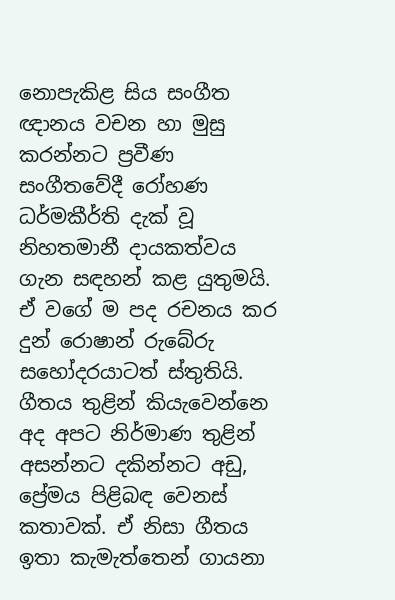නොපැකිළ සිය සංගීත ඥානය වචන හා මුසු කරන්නට ප්‍රවීණ සංගීතවේදී රෝහණ ධර්මකීර්ති දැක් වූ නිහතමානී දායකත්වය ගැන සඳහන් කළ යුතුමයි. ඒ වගේ ම පද රචනය කර දුන් රොෂාන් රුබේරු සහෝදරයාටත් ස්තුතියි. ගීතය තුළින් කියැවෙන්නෙ අද අපට නිර්මාණ තුළින් අසන්නට දකින්නට අඩු, ප්‍රේමය පිළිබඳ වෙනස් කතාවක්. ඒ නිසා ගීතය ඉතා කැමැත්තෙන් ගායනා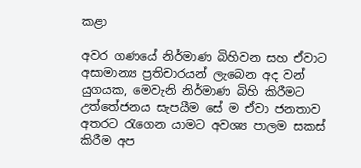කළා

අවර ගණයේ නිර්මාණ බිහිවන සහ ඒවාට අසාමාන්‍ය ප්‍රතිචාරයන් ලැබෙන අද වන් යුගයක, මෙවැනි නිර්මාණ බිහි කිරීමට උත්තේජනය සැපයීම සේ ම ඒවා ජනතාව අතරට රැගෙන යාමට අවශ්‍ය පාලම සකස් කිරීම අප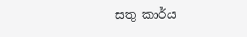සතු කාර්ය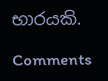භාරයකි.

Comments